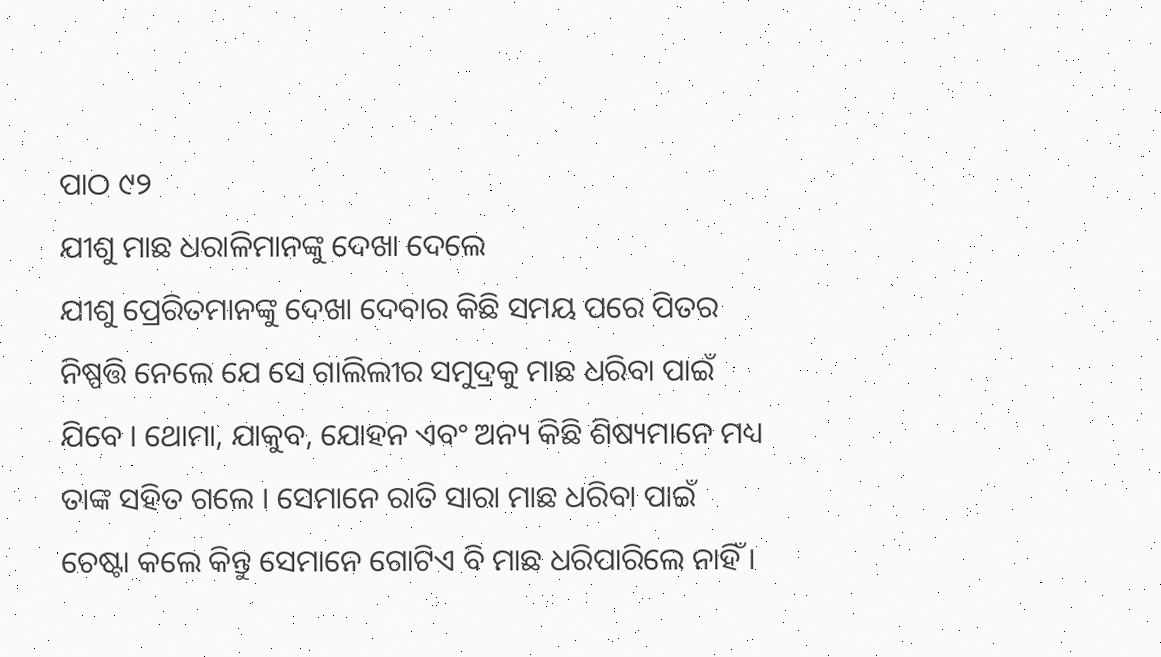ପାଠ ୯୨
ଯୀଶୁ ମାଛ ଧରାଳିମାନଙ୍କୁ ଦେଖା ଦେଲେ
ଯୀଶୁ ପ୍ରେରିତମାନଙ୍କୁ ଦେଖା ଦେବାର କିଛି ସମୟ ପରେ ପିତର ନିଷ୍ପତ୍ତି ନେଲେ ଯେ ସେ ଗାଲିଲୀର ସମୁଦ୍ରକୁ ମାଛ ଧରିବା ପାଇଁ ଯିବେ । ଥୋମା, ଯାକୁବ, ଯୋହନ ଏବଂ ଅନ୍ୟ କିଛି ଶିଷ୍ୟମାନେ ମଧ୍ୟ ତାଙ୍କ ସହିତ ଗଲେ । ସେମାନେ ରାତି ସାରା ମାଛ ଧରିବା ପାଇଁ ଚେଷ୍ଟା କଲେ କିନ୍ତୁ ସେମାନେ ଗୋଟିଏ ବି ମାଛ ଧରିପାରିଲେ ନାହିଁ ।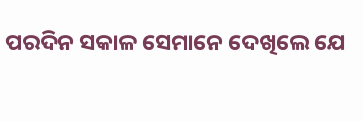ପରଦିନ ସକାଳ ସେମାନେ ଦେଖିଲେ ଯେ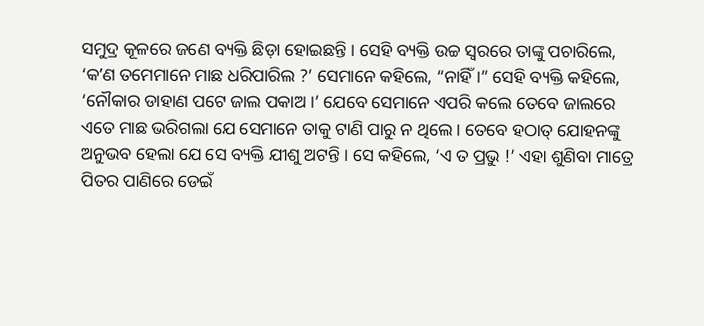ସମୁଦ୍ର କୂଳରେ ଜଣେ ବ୍ୟକ୍ତି ଛିଡ଼ା ହୋଇଛନ୍ତି । ସେହି ବ୍ୟକ୍ତି ଉଚ୍ଚ ସ୍ୱରରେ ତାଙ୍କୁ ପଚାରିଲେ, ‘କʼଣ ତମେମାନେ ମାଛ ଧରିପାରିଲ ?’ ସେମାନେ କହିଲେ, “ନାହିଁ ।” ସେହି ବ୍ୟକ୍ତି କହିଲେ, ‘ନୌକାର ଡାହାଣ ପଟେ ଜାଲ ପକାଅ ।’ ଯେବେ ସେମାନେ ଏପରି କଲେ ତେବେ ଜାଲରେ ଏତେ ମାଛ ଭରିଗଲା ଯେ ସେମାନେ ତାକୁ ଟାଣି ପାରୁ ନ ଥିଲେ । ତେବେ ହଠାତ୍ ଯୋହନଙ୍କୁ ଅନୁଭବ ହେଲା ଯେ ସେ ବ୍ୟକ୍ତି ଯୀଶୁ ଅଟନ୍ତି । ସେ କହିଲେ, ‘ଏ ତ ପ୍ରଭୁ !’ ଏହା ଶୁଣିବା ମାତ୍ରେ ପିତର ପାଣିରେ ଡେଇଁ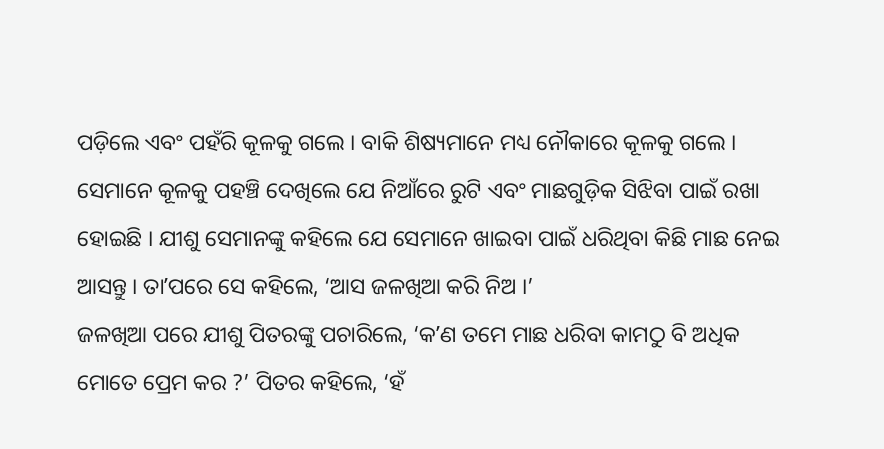ପଡ଼ିଲେ ଏବଂ ପହଁରି କୂଳକୁ ଗଲେ । ବାକି ଶିଷ୍ୟମାନେ ମଧ୍ୟ ନୌକାରେ କୂଳକୁ ଗଲେ ।
ସେମାନେ କୂଳକୁ ପହଞ୍ଚି ଦେଖିଲେ ଯେ ନିଆଁରେ ରୁଟି ଏବଂ ମାଛଗୁଡ଼ିକ ସିଝିବା ପାଇଁ ରଖା ହୋଇଛି । ଯୀଶୁ ସେମାନଙ୍କୁ କହିଲେ ଯେ ସେମାନେ ଖାଇବା ପାଇଁ ଧରିଥିବା କିଛି ମାଛ ନେଇ ଆସନ୍ତୁ । ତାʼପରେ ସେ କହିଲେ, ‘ଆସ ଜଳଖିଆ କରି ନିଅ ।’
ଜଳଖିଆ ପରେ ଯୀଶୁ ପିତରଙ୍କୁ ପଚାରିଲେ, ‘କʼଣ ତମେ ମାଛ ଧରିବା କାମଠୁ ବି ଅଧିକ ମୋତେ ପ୍ରେମ କର ?’ ପିତର କହିଲେ, ‘ହଁ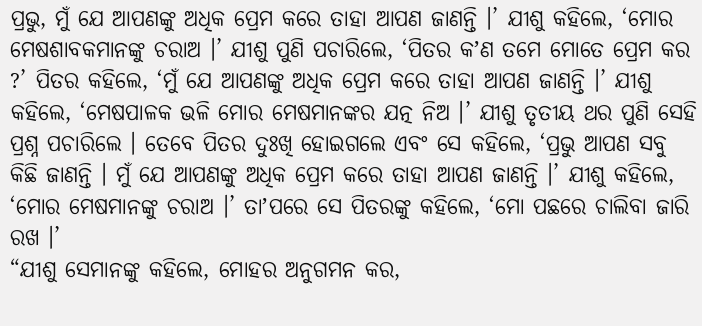ପ୍ରଭୁ, ମୁଁ ଯେ ଆପଣଙ୍କୁ ଅଧିକ ପ୍ରେମ କରେ ତାହା ଆପଣ ଜାଣନ୍ତି ।’ ଯୀଶୁ କହିଲେ, ‘ମୋର ମେଷଶାବକମାନଙ୍କୁ ଚରାଅ ।’ ଯୀଶୁ ପୁଣି ପଚାରିଲେ, ‘ପିତର କʼଣ ତମେ ମୋତେ ପ୍ରେମ କର ?’ ପିତର କହିଲେ, ‘ମୁଁ ଯେ ଆପଣଙ୍କୁ ଅଧିକ ପ୍ରେମ କରେ ତାହା ଆପଣ ଜାଣନ୍ତି ।’ ଯୀଶୁ କହିଲେ, ‘ମେଷପାଳକ ଭଳି ମୋର ମେଷମାନଙ୍କର ଯତ୍ନ ନିଅ ।’ ଯୀଶୁ ତୃତୀୟ ଥର ପୁଣି ସେହି ପ୍ରଶ୍ନ ପଚାରିଲେ । ତେବେ ପିତର ଦୁଃଖି ହୋଇଗଲେ ଏବଂ ସେ କହିଲେ, ‘ପ୍ରଭୁ ଆପଣ ସବୁ କିଛି ଜାଣନ୍ତି । ମୁଁ ଯେ ଆପଣଙ୍କୁ ଅଧିକ ପ୍ରେମ କରେ ତାହା ଆପଣ ଜାଣନ୍ତି ।’ ଯୀଶୁ କହିଲେ, ‘ମୋର ମେଷମାନଙ୍କୁ ଚରାଅ ।’ ତାʼପରେ ସେ ପିତରଙ୍କୁ କହିଲେ, ‘ମୋ ପଛରେ ଚାଲିବା ଜାରି ରଖ ।’
“ଯୀଶୁ ସେମାନଙ୍କୁ କହିଲେ, ମୋହର ଅନୁଗମନ କର,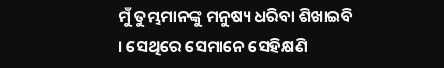ମୁଁ ତୁମ୍ଭମାନଙ୍କୁ ମନୁଷ୍ୟ ଧରିବା ଶିଖାଇବି । ସେଥିରେ ସେମାନେ ସେହିକ୍ଷଣି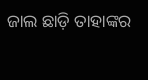ଜାଲ ଛାଡ଼ି ତାହାଙ୍କର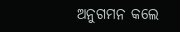ଅନୁଗମନ କଲେ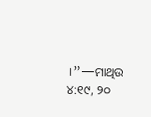।”—ମାଥିଉ ୪:୧୯, ୨୦